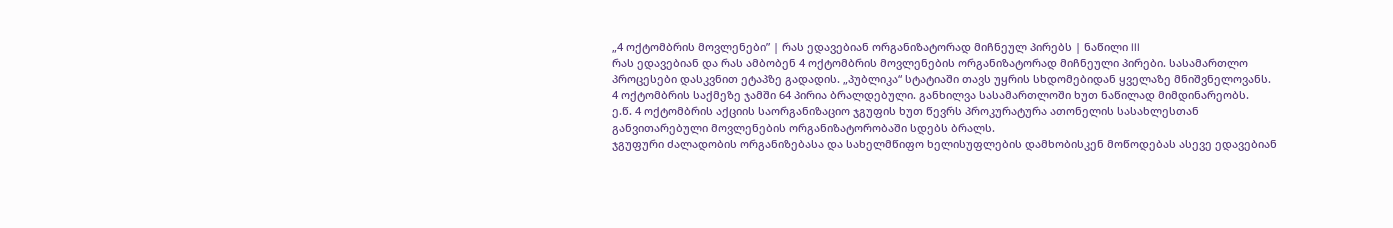„4 ოქტომბრის მოვლენები” | რას ედავებიან ორგანიზატორად მიჩნეულ პირებს | ნაწილი III
რას ედავებიან და რას ამბობენ 4 ოქტომბრის მოვლენების ორგანიზატორად მიჩნეული პირები. სასამართლო პროცესები დასკვნით ეტაპზე გადადის. „პუბლიკა“ სტატიაში თავს უყრის სხდომებიდან ყველაზე მნიშვნელოვანს.
4 ოქტომბრის საქმეზე ჯამში 64 პირია ბრალდებული. განხილვა სასამართლოში ხუთ ნაწილად მიმდინარეობს.
ე.წ. 4 ოქტომბრის აქციის საორგანიზაციო ჯგუფის ხუთ წევრს პროკურატურა ათონელის სასახლესთან განვითარებული მოვლენების ორგანიზატორობაში სდებს ბრალს.
ჯგუფური ძალადობის ორგანიზებასა და სახელმწიფო ხელისუფლების დამხობისკენ მოწოდებას ასევე ედავებიან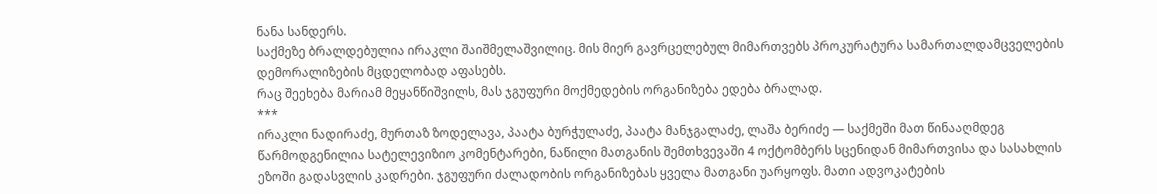ნანა სანდერს.
საქმეზე ბრალდებულია ირაკლი შაიშმელაშვილიც. მის მიერ გავრცელებულ მიმართვებს პროკურატურა სამართალდამცველების დემორალიზების მცდელობად აფასებს.
რაც შეეხება მარიამ მეყანწიშვილს, მას ჯგუფური მოქმედების ორგანიზება ედება ბრალად.
***
ირაკლი ნადირაძე, მურთაზ ზოდელავა, პაატა ბურჭულაძე, პაატა მანჯგალაძე, ლაშა ბერიძე — საქმეში მათ წინააღმდეგ წარმოდგენილია სატელევიზიო კომენტარები, ნაწილი მათგანის შემთხვევაში 4 ოქტომბერს სცენიდან მიმართვისა და სასახლის ეზოში გადასვლის კადრები. ჯგუფური ძალადობის ორგანიზებას ყველა მათგანი უარყოფს. მათი ადვოკატების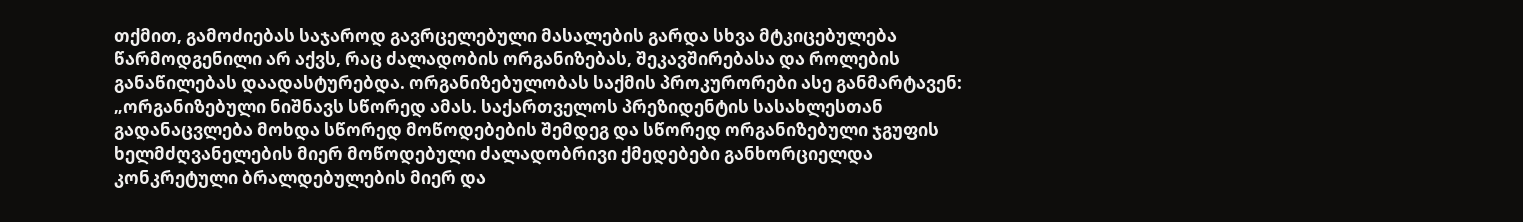თქმით, გამოძიებას საჯაროდ გავრცელებული მასალების გარდა სხვა მტკიცებულება წარმოდგენილი არ აქვს, რაც ძალადობის ორგანიზებას, შეკავშირებასა და როლების განაწილებას დაადასტურებდა. ორგანიზებულობას საქმის პროკურორები ასე განმარტავენ:
„ორგანიზებული ნიშნავს სწორედ ამას. საქართველოს პრეზიდენტის სასახლესთან გადანაცვლება მოხდა სწორედ მოწოდებების შემდეგ და სწორედ ორგანიზებული ჯგუფის ხელმძღვანელების მიერ მოწოდებული ძალადობრივი ქმედებები განხორციელდა კონკრეტული ბრალდებულების მიერ და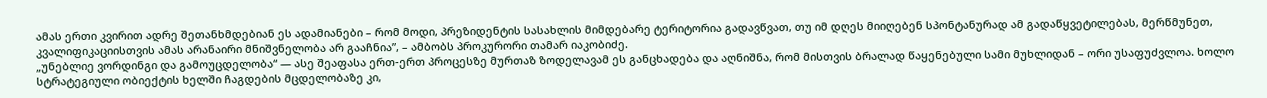ამას ერთი კვირით ადრე შეთანხმდებიან ეს ადამიანები – რომ მოდი, პრეზიდენტის სასახლის მიმდებარე ტერიტორია გადავწვათ, თუ იმ დღეს მიიღებენ სპონტანურად ამ გადაწყვეტილებას, მერწმუნეთ, კვალიფიკაციისთვის ამას არანაირი მნიშვნელობა არ გააჩნია”, – ამბობს პროკურორი თამარ იაკობიძე.
„უნებლიე ვორდინგი და გამოუცდელობა“ — ასე შეაფასა ერთ-ერთ პროცესზე მურთაზ ზოდელავამ ეს განცხადება და აღნიშნა, რომ მისთვის ბრალად წაყენებული სამი მუხლიდან – ორი უსაფუძვლოა. ხოლო სტრატეგიული ობიექტის ხელში ჩაგდების მცდელობაზე კი,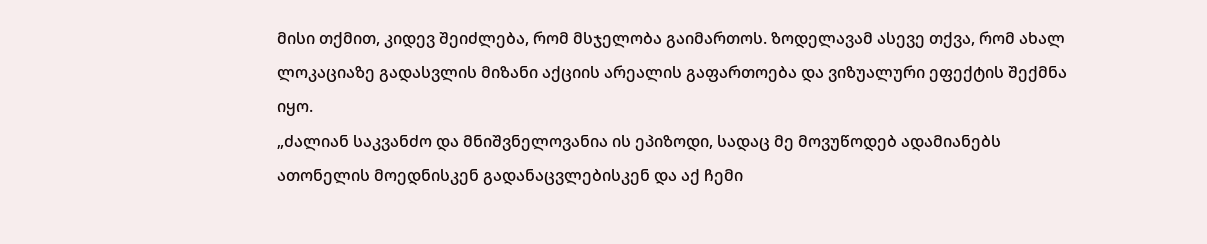მისი თქმით, კიდევ შეიძლება, რომ მსჯელობა გაიმართოს. ზოდელავამ ასევე თქვა, რომ ახალ ლოკაციაზე გადასვლის მიზანი აქციის არეალის გაფართოება და ვიზუალური ეფექტის შექმნა იყო.
„ძალიან საკვანძო და მნიშვნელოვანია ის ეპიზოდი, სადაც მე მოვუწოდებ ადამიანებს ათონელის მოედნისკენ გადანაცვლებისკენ და აქ ჩემი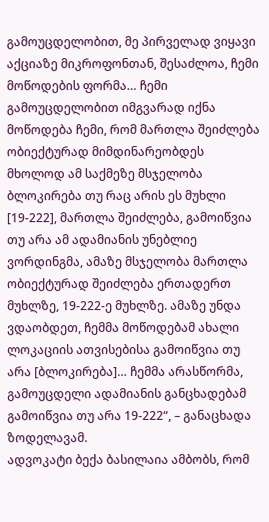გამოუცდელობით, მე პირველად ვიყავი აქციაზე მიკროფონთან, შესაძლოა, ჩემი მოწოდების ფორმა… ჩემი გამოუცდელობით იმგვარად იქნა მოწოდება ჩემი, რომ მართლა შეიძლება ობიექტურად მიმდინარეობდეს მხოლოდ ამ საქმეზე მსჯელობა ბლოკირება თუ რაც არის ეს მუხლი [19-222], მართლა შეიძლება, გამოიწვია თუ არა ამ ადამიანის უნებლიე ვორდინგმა, ამაზე მსჯელობა მართლა ობიექტურად შეიძლება ერთადერთ მუხლზე, 19-222-ე მუხლზე. ამაზე უნდა ვდაობდეთ, ჩემმა მოწოდებამ ახალი ლოკაციის ათვისებისა გამოიწვია თუ არა [ბლოკირება]… ჩემმა არასწორმა, გამოუცდელი ადამიანის განცხადებამ გამოიწვია თუ არა 19-222“, – განაცხადა ზოდელავამ.
ადვოკატი ბექა ბასილაია ამბობს, რომ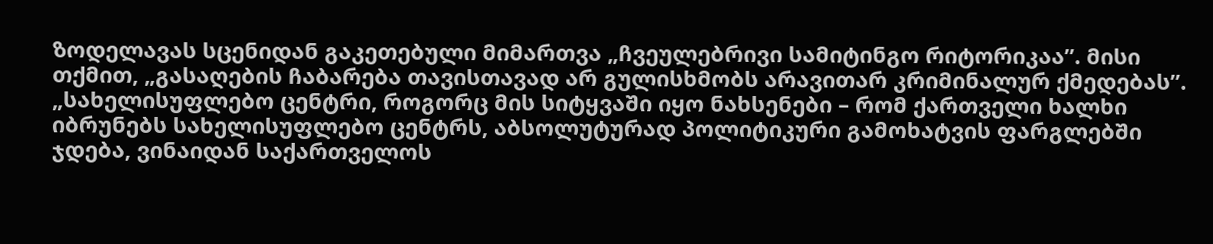ზოდელავას სცენიდან გაკეთებული მიმართვა „ჩვეულებრივი სამიტინგო რიტორიკაა”. მისი თქმით, „გასაღების ჩაბარება თავისთავად არ გულისხმობს არავითარ კრიმინალურ ქმედებას”.
„სახელისუფლებო ცენტრი, როგორც მის სიტყვაში იყო ნახსენები – რომ ქართველი ხალხი იბრუნებს სახელისუფლებო ცენტრს, აბსოლუტურად პოლიტიკური გამოხატვის ფარგლებში ჯდება, ვინაიდან საქართველოს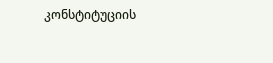კონსტიტუციის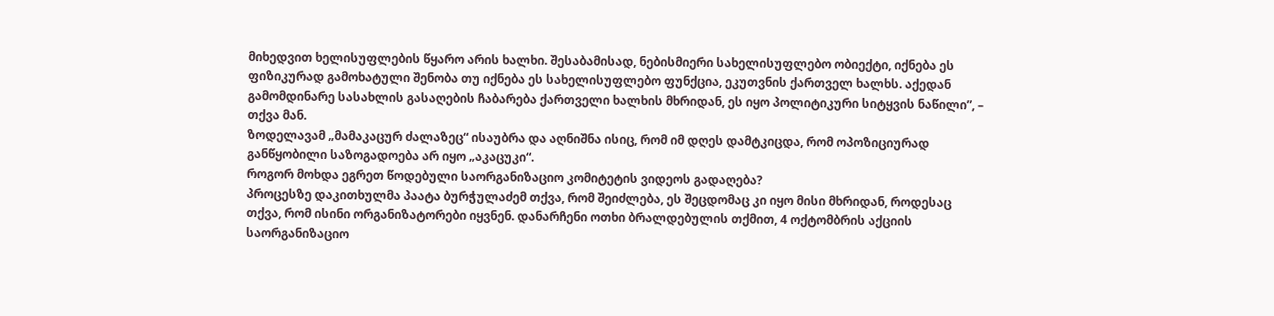მიხედვით ხელისუფლების წყარო არის ხალხი. შესაბამისად, ნებისმიერი სახელისუფლებო ობიექტი, იქნება ეს ფიზიკურად გამოხატული შენობა თუ იქნება ეს სახელისუფლებო ფუნქცია, ეკუთვნის ქართველ ხალხს. აქედან გამომდინარე სასახლის გასაღების ჩაბარება ქართველი ხალხის მხრიდან, ეს იყო პოლიტიკური სიტყვის ნაწილი”, – თქვა მან.
ზოდელავამ „მამაკაცურ ძალაზეც“ ისაუბრა და აღნიშნა ისიც, რომ იმ დღეს დამტკიცდა, რომ ოპოზიციურად განწყობილი საზოგადოება არ იყო „აკაცუკი“.
როგორ მოხდა ეგრეთ წოდებული საორგანიზაციო კომიტეტის ვიდეოს გადაღება?
პროცესზე დაკითხულმა პაატა ბურჭულაძემ თქვა, რომ შეიძლება, ეს შეცდომაც კი იყო მისი მხრიდან, როდესაც თქვა, რომ ისინი ორგანიზატორები იყვნენ. დანარჩენი ოთხი ბრალდებულის თქმით, 4 ოქტომბრის აქციის საორგანიზაციო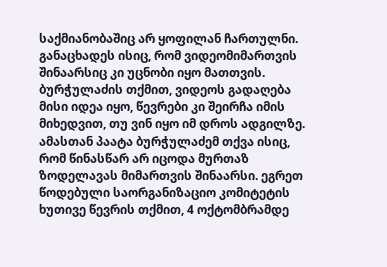საქმიანობაშიც არ ყოფილან ჩართულნი. განაცხადეს ისიც, რომ ვიდეომიმართვის შინაარსიც კი უცნობი იყო მათთვის. ბურჭულაძის თქმით, ვიდეოს გადაღება მისი იდეა იყო, წევრები კი შეირჩა იმის მიხედვით, თუ ვინ იყო იმ დროს ადგილზე. ამასთან პაატა ბურჭულაძემ თქვა ისიც, რომ წინასწარ არ იცოდა მურთაზ ზოდელავას მიმართვის შინაარსი. ეგრეთ წოდებული საორგანიზაციო კომიტეტის ხუთივე წევრის თქმით, 4 ოქტომბრამდე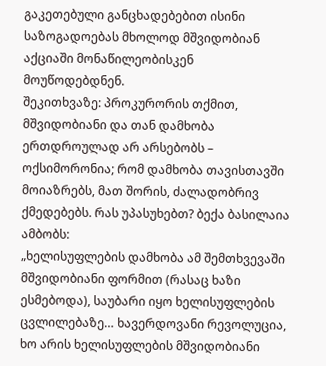გაკეთებული განცხადებებით ისინი საზოგადოებას მხოლოდ მშვიდობიან აქციაში მონაწილეობისკენ მოუწოდებდნენ.
შეკითხვაზე: პროკურორის თქმით, მშვიდობიანი და თან დამხობა ერთდროულად არ არსებობს – ოქსიმორონია; რომ დამხობა თავისთავში მოიაზრებს, მათ შორის, ძალადობრივ ქმედებებს. რას უპასუხებთ? ბექა ბასილაია ამბობს:
„ხელისუფლების დამხობა ამ შემთხვევაში მშვიდობიანი ფორმით (რასაც ხაზი ესმებოდა), საუბარი იყო ხელისუფლების ცვლილებაზე… ხავერდოვანი რევოლუცია, ხო არის ხელისუფლების მშვიდობიანი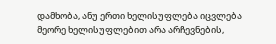დამხობა, ანუ ერთი ხელისუფლება იცვლება მეორე ხელისუფლებით არა არჩევნების,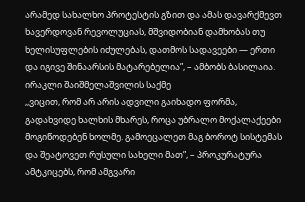არამედ სახალხო პროტესტის გზით და ამას დავარქმევთ ხავერდოვან რევოლუციას, მშვიდობიან დამხობას თუ ხელისუფლების იძულებას, დათმოს სადავეები — ერთი და იგივე შინაარსის მატარებელია”, – ამბობს ბასილაია.
ირაკლი შაიშმელაშვილის საქმე
,,ვიცით, რომ არ არის ადვილი გაიხადო ფორმა, გადახვიდე ხალხის მხარეს, როცა უბრალო მოქალაქეები მოგიწოდებენ ხოლმე. გამოეცალეთ მაგ ბოროტ სისტემას და შეატოვეთ რუსული სახელი მათ”, – პროკურატურა ამტკიცებს, რომ ამგვარი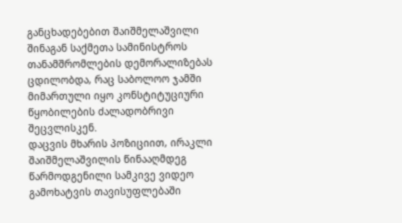განცხადებებით შაიშმელაშვილი შინაგან საქმეთა სამინისტროს თანამშრომლების დემორალიზებას ცდილობდა, რაც საბოლოო ჯამში მიმართული იყო კონსტიტუციური წყობილების ძალადობრივი შეცვლისკენ.
დაცვის მხარის პოზიციით, ირაკლი შაიშმელაშვილის წინააღმდეგ წარმოდგენილი სამკივე ვიდეო გამოხატვის თავისუფლებაში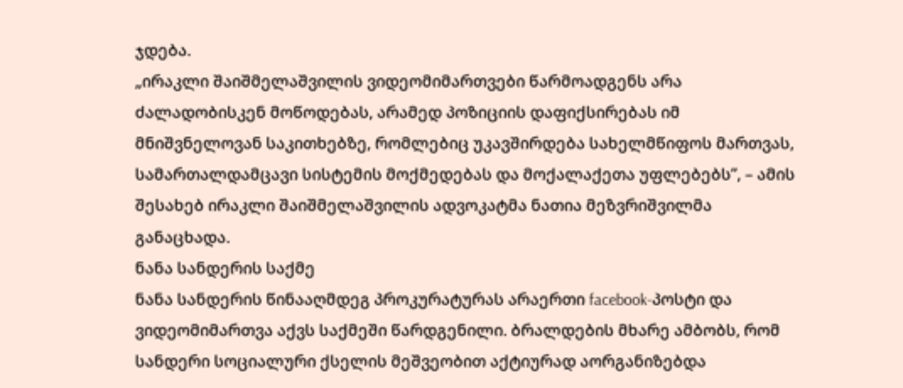ჯდება.
„ირაკლი შაიშმელაშვილის ვიდეომიმართვები წარმოადგენს არა ძალადობისკენ მოწოდებას, არამედ პოზიციის დაფიქსირებას იმ მნიშვნელოვან საკითხებზე, რომლებიც უკავშირდება სახელმწიფოს მართვას, სამართალდამცავი სისტემის მოქმედებას და მოქალაქეთა უფლებებს”, – ამის შესახებ ირაკლი შაიშმელაშვილის ადვოკატმა ნათია მეზვრიშვილმა განაცხადა.
ნანა სანდერის საქმე
ნანა სანდერის წინააღმდეგ პროკურატურას არაერთი facebook-პოსტი და ვიდეომიმართვა აქვს საქმეში წარდგენილი. ბრალდების მხარე ამბობს, რომ სანდერი სოციალური ქსელის მეშვეობით აქტიურად აორგანიზებდა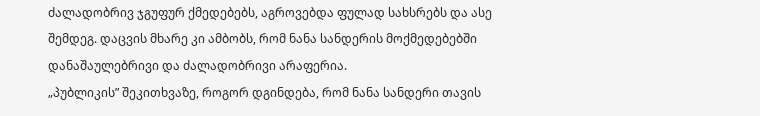ძალადობრივ ჯგუფურ ქმედებებს, აგროვებდა ფულად სახსრებს და ასე შემდეგ. დაცვის მხარე კი ამბობს, რომ ნანა სანდერის მოქმედებებში დანაშაულებრივი და ძალადობრივი არაფერია.
„პუბლიკის” შეკითხვაზე, როგორ დგინდება, რომ ნანა სანდერი თავის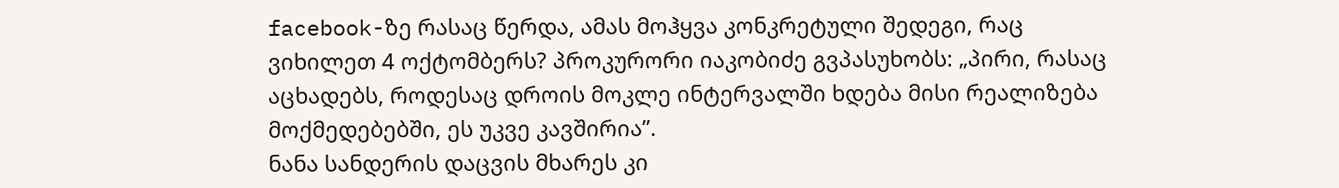facebook-ზე რასაც წერდა, ამას მოჰყვა კონკრეტული შედეგი, რაც ვიხილეთ 4 ოქტომბერს? პროკურორი იაკობიძე გვპასუხობს: „პირი, რასაც აცხადებს, როდესაც დროის მოკლე ინტერვალში ხდება მისი რეალიზება მოქმედებებში, ეს უკვე კავშირია”.
ნანა სანდერის დაცვის მხარეს კი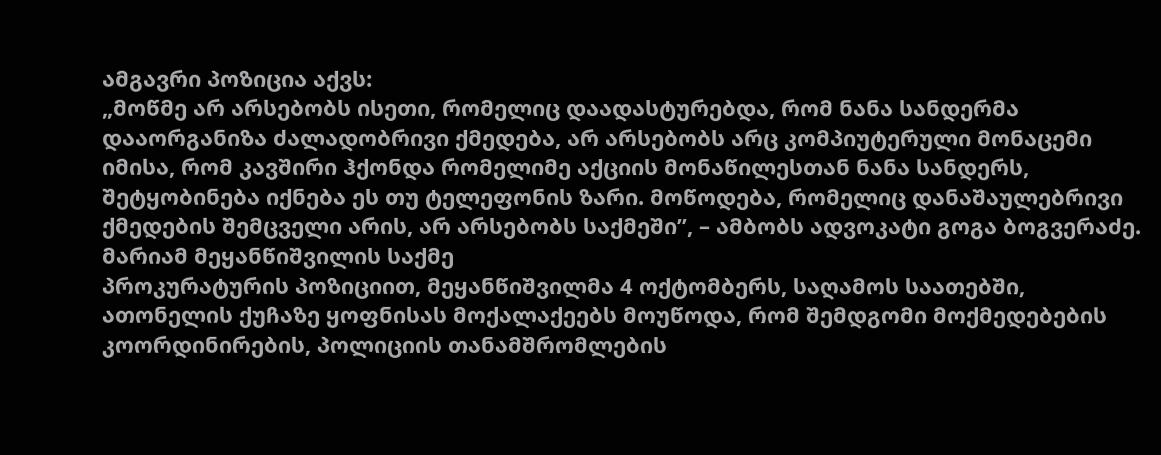ამგავრი პოზიცია აქვს:
„მოწმე არ არსებობს ისეთი, რომელიც დაადასტურებდა, რომ ნანა სანდერმა დააორგანიზა ძალადობრივი ქმედება, არ არსებობს არც კომპიუტერული მონაცემი იმისა, რომ კავშირი ჰქონდა რომელიმე აქციის მონაწილესთან ნანა სანდერს, შეტყობინება იქნება ეს თუ ტელეფონის ზარი. მოწოდება, რომელიც დანაშაულებრივი ქმედების შემცველი არის, არ არსებობს საქმეში”, – ამბობს ადვოკატი გოგა ბოგვერაძე.
მარიამ მეყანწიშვილის საქმე
პროკურატურის პოზიციით, მეყანწიშვილმა 4 ოქტომბერს, საღამოს საათებში, ათონელის ქუჩაზე ყოფნისას მოქალაქეებს მოუწოდა, რომ შემდგომი მოქმედებების კოორდინირების, პოლიციის თანამშრომლების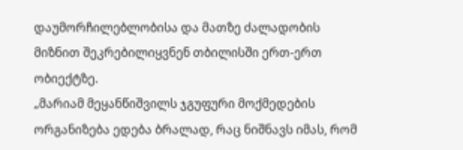დაუმორჩილებლობისა და მათზე ძალადობის მიზნით შეკრებილიყვნენ თბილისში ერთ-ერთ ობიექტზე.
„მარიამ მეყანწიშვილს ჯგუფური მოქმედების ორგანიზება ედება ბრალად, რაც ნიშნავს იმას, რომ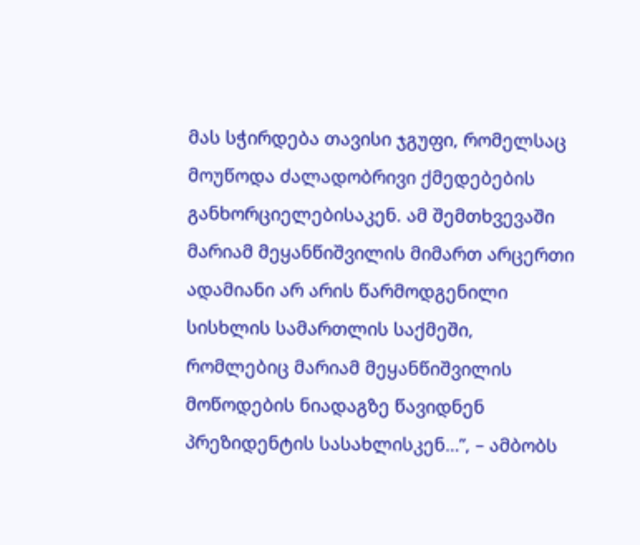მას სჭირდება თავისი ჯგუფი, რომელსაც მოუწოდა ძალადობრივი ქმედებების განხორციელებისაკენ. ამ შემთხვევაში მარიამ მეყანწიშვილის მიმართ არცერთი ადამიანი არ არის წარმოდგენილი სისხლის სამართლის საქმეში, რომლებიც მარიამ მეყანწიშვილის მოწოდების ნიადაგზე წავიდნენ პრეზიდენტის სასახლისკენ…”, – ამბობს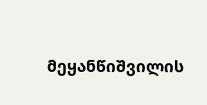მეყანწიშვილის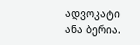ადვოკატი ანა ბერია.